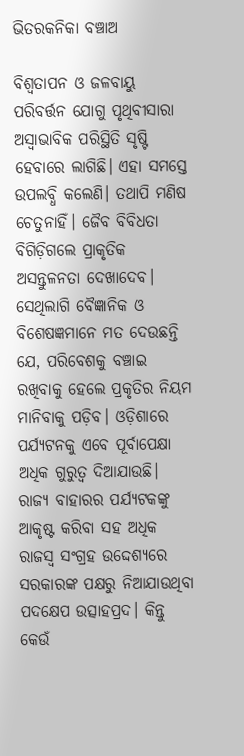ଭିତରକନିକା ବଞ୍ଚାଅ

ବିଶ୍ୱତାପନ ଓ ଜଳବାୟୁ ପରିବର୍ତ୍ତନ ଯୋଗୁ ପୃଥିବୀସାରା ଅସ୍ବାଭାବିକ ପରିସ୍ଥିତି ସୃଷ୍ଟି ହେବାରେ ଲାଗିଛି। ଏହା ସମସ୍ତେ ଉପଲବ୍ଧି କଲେଣି। ତଥାପି ମଣିଷ ଚେତୁନାହିଁ। ଜୈବ ବିବିଧତା ବିଗିଡ଼ିଗଲେ ପ୍ରାକୃତିକ ଅସନ୍ତୁଳନତା ଦେଖାଦେବ। ସେଥିଲାଗି ବୈଜ୍ଞାନିକ ଓ ବିଶେଷଜ୍ଞମାନେ ମତ ଦେଉଛନ୍ତି ଯେ, ପରିବେଶକୁ ବଞ୍ଚାଇ ରଖିବାକୁ ହେଲେ ପ୍ରକୃତିର ନିୟମ ମାନିବାକୁ ପଡ଼ିବ। ଓଡ଼ିଶାରେ ପର୍ଯ୍ୟଟନକୁ ଏବେ ପୂର୍ବାପେକ୍ଷା ଅଧିକ ଗୁରୁତ୍ୱ ଦିଆଯାଉଛି। ରାଜ୍ୟ ବାହାରର ପର୍ଯ୍ୟଟକଙ୍କୁ ଆକୃଷ୍ଟ କରିବା ସହ ଅଧିକ ରାଜସ୍ବ ସଂଗ୍ରହ ଉଦ୍ଦେଶ୍ୟରେ ସରକାରଙ୍କ ପକ୍ଷରୁ ନିଆଯାଉଥିବା ପଦକ୍ଷେପ ଉତ୍ସାହପ୍ରଦ। କିନ୍ତୁ କେଉଁ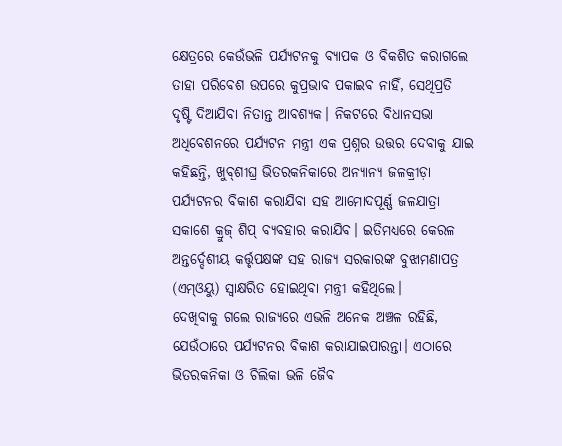କ୍ଷେତ୍ରରେ କେଉଁଭଳି ପର୍ଯ୍ୟଟନକୁ ବ୍ୟାପକ ଓ ବିକଶିତ କରାଗଲେ ତାହା ପରିବେଶ ଉପରେ କୁପ୍ରଭାବ ପକାଇବ ନାହିଁ, ସେଥିପ୍ରତି ଦୃଷ୍ଟି ଦିଆଯିବା ନିତାନ୍ତ ଆବଶ୍ୟକ। ନିକଟରେ ବିଧାନସଭା ଅଧିବେଶନରେ ପର୍ଯ୍ୟଟନ ମନ୍ତ୍ରୀ ଏକ ପ୍ରଶ୍ନର ଉତ୍ତର ଦେବାକୁ ଯାଇ କହିଛନ୍ତି, ଖୁବ୍‌ଶୀଘ୍ର ଭିତରକନିକାରେ ଅନ୍ୟାନ୍ୟ ଜଳକ୍ରୀଡ଼ା ପର୍ଯ୍ୟଟନର ବିକାଶ କରାଯିବା ସହ ଆମୋଦପୂର୍ଣ୍ଣ ଜଳଯାତ୍ରା ସକାଶେ କ୍ରୁଜ୍‌ ଶିପ୍‌ ବ୍ୟବହାର କରାଯିବ। ଇତିମଧ୍ୟରେ କେରଳ ଅନ୍ତର୍ଦ୍ଦେଶୀୟ କର୍ତ୍ତୃପକ୍ଷଙ୍କ ସହ ରାଜ୍ୟ ସରକାରଙ୍କ ବୁଝାମଣାପତ୍ର (ଏମ୍‌ଓୟୁ) ସ୍ବାକ୍ଷରିତ ହୋଇଥିବା ମନ୍ତ୍ରୀ କହିଥିଲେ।
ଦେଖିବାକୁ ଗଲେ ରାଜ୍ୟରେ ଏଭଳି ଅନେକ ଅଞ୍ଚଳ ରହିଛି, ଯେଉଁଠାରେ ପର୍ଯ୍ୟଟନର ବିକାଶ କରାଯାଇପାରନ୍ତା। ଏଠାରେ ଭିତରକନିକା ଓ ଚିଲିକା ଭଳି ଜୈବ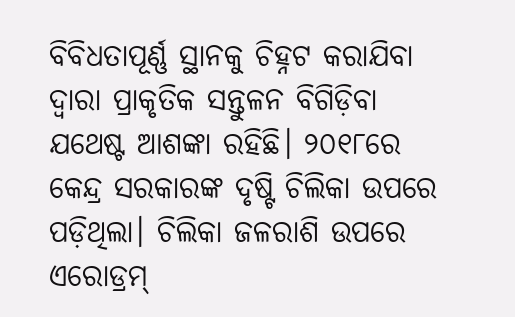ବିବିଧତାପୂର୍ଣ୍ଣ ସ୍ଥାନକୁ ଚିହ୍ନଟ କରାଯିବା ଦ୍ୱାରା ପ୍ରାକୃତିକ ସନ୍ତୁଳନ ବିଗିଡ଼ିବା ଯଥେଷ୍ଟ ଆଶଙ୍କା ରହିଛି। ୨୦୧୮ରେ କେନ୍ଦ୍ର ସରକାରଙ୍କ ଦୃଷ୍ଟି ଚିଲିକା ଉପରେ ପଡ଼ିଥିଲା। ଚିଲିକା ଜଳରାଶି ଉପରେ ଏରୋଡ୍ରମ୍‌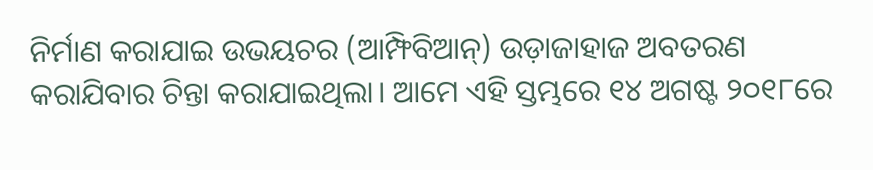ନିର୍ମାଣ କରାଯାଇ ଉଭୟଚର (ଆମ୍ଫିବିଆନ୍‌) ଉଡ଼ାଜାହାଜ ଅବତରଣ କରାଯିବାର ଚିନ୍ତା କରାଯାଇଥିଲା। ଆମେ ଏହି ସ୍ତମ୍ଭରେ ୧୪ ଅଗଷ୍ଟ ୨୦୧୮ରେ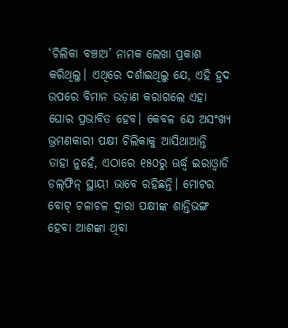‘ଚିଲିକା ବଞ୍ଚାଅ’ ନାମକ ଲେଖା ପ୍ରକାଶ କରିଥିଲୁ। ଏଥିରେ ଦର୍ଶାଇଥିଲୁ ଯେ, ଏହି ହ୍ରଦ ଉପରେ ବିମାନ ଉଡ଼ାଣ କରାଗଲେ ଏହା ଘୋର ପ୍ରଭାବିତ ହେବ। କେବଳ ଯେ ଅସଂଖ୍ୟ ଭ୍ରମଣକାରୀ ପକ୍ଷୀ ଚିଲିକାକୁ ଆସିଥାଆନ୍ତି ତାହା ନୁହେଁ, ଏଠାରେ ୧୫୦ରୁ ଊର୍ଦ୍ଧ୍ୱ ଇରାଓ୍ବାଡି ଡଲ୍‌ଫିନ୍‌ ସ୍ଥାୟୀ ଭାବେ ରହିଛନ୍ତି। ମୋଟର ବୋଟ୍‌ ଚଳାଚଳ ଦ୍ୱାରା ପକ୍ଷୀଙ୍କ ଶାନ୍ତିଭଙ୍ଗ ହେବା ଆଶଙ୍କା ଥିବା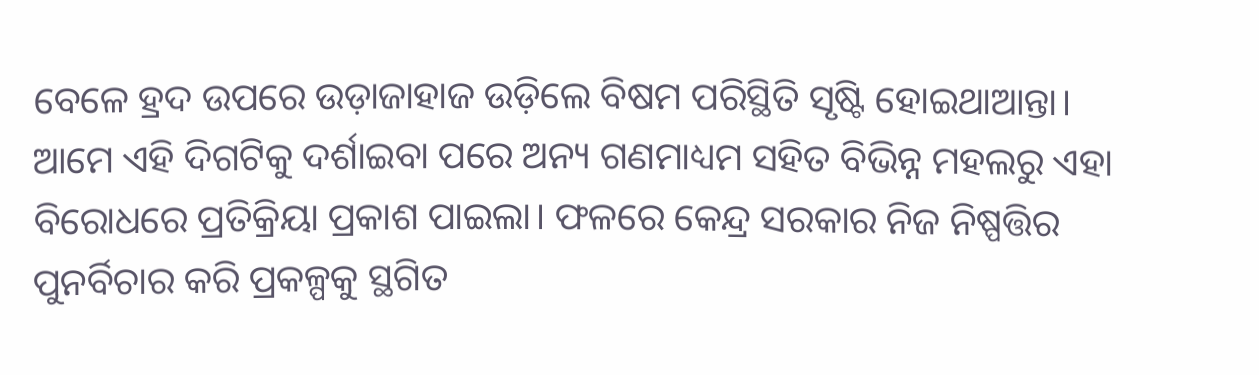ବେଳେ ହ୍ରଦ ଉପରେ ଉଡ଼ାଜାହାଜ ଉଡ଼ିଲେ ବିଷମ ପରିସ୍ଥିତି ସୃଷ୍ଟି ହୋଇଥାଆନ୍ତା। ଆମେ ଏହି ଦିଗଟିକୁ ଦର୍ଶାଇବା ପରେ ଅନ୍ୟ ଗଣମାଧ୍ୟମ ସହିତ ବିଭିନ୍ନ ମହଲରୁ ଏହା ବିରୋଧରେ ପ୍ରତିକ୍ରିୟା ପ୍ରକାଶ ପାଇଲା। ଫଳରେ କେନ୍ଦ୍ର ସରକାର ନିଜ ନିଷ୍ପତ୍ତିର ପୁନର୍ବିଚାର କରି ପ୍ରକଳ୍ପକୁ ସ୍ଥଗିତ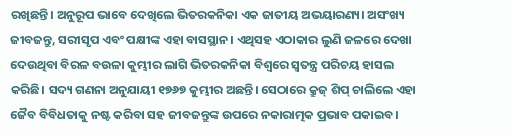ରଖିଛନ୍ତି। ଅନୁରୂପ ଭାବେ ଦେଖିଲେ ଭିତରକନିକା ଏକ ଜାତୀୟ ଅଭୟାରଣ୍ୟ। ଅସଂଖ୍ୟ ଜୀବଜନ୍ତୁ, ସରୀସୃପ ଏବଂ ପକ୍ଷୀଙ୍କ ଏହା ବାସସ୍ଥାନ। ଏଥିସହ ଏଠାକାର ଲୁଣି ଜଳରେ ଦେଖା ଦେଉଥିବା ବିରଳ ବଉଳା କୁମ୍ଭୀର ଲାଗି ଭିତରକନିକା ବିଶ୍ୱରେ ସ୍ବତନ୍ତ୍ର ପରିଚୟ ହାସଲ କରିଛି। ସଦ୍ୟ ଗଣନା ଅନୁଯାୟୀ ୧୭୬୭ କୁମ୍ଭୀର ଅଛନ୍ତି। ସେଠାରେ କ୍ରୁଜ୍‌ ଶିପ୍‌ ଚାଲିଲେ ଏହା ଜୈବ ବିବିଧତାକୁ ନଷ୍ଟ କରିବା ସହ ଜୀବଜନ୍ତୁଙ୍କ ଉପରେ ନକାରାତ୍ମକ ପ୍ରଭାବ ପକାଇବ।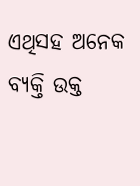ଏଥିସହ ଅନେକ ବ୍ୟକ୍ତି ଉକ୍ତ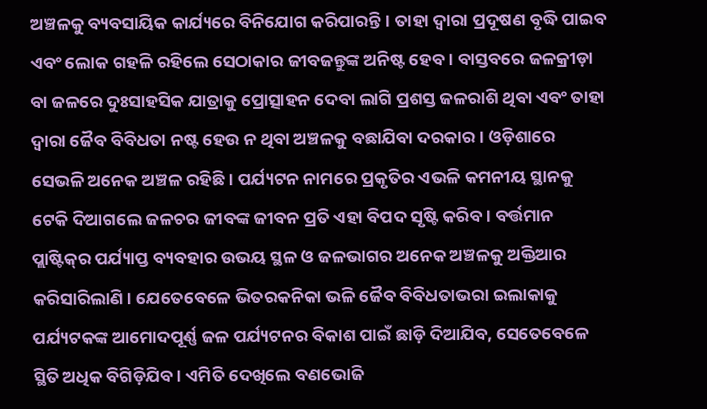ଅଞ୍ଚଳକୁ ବ୍ୟବସାୟିକ କାର୍ଯ୍ୟରେ ବିନିଯୋଗ କରିପାରନ୍ତି। ତାହା ଦ୍ୱାରା ପ୍ରଦୂଷଣ ବୃଦ୍ଧି ପାଇବ ଏବଂ ଲୋକ ଗହଳି ରହିଲେ ସେଠାକାର ଜୀବଜନ୍ତୁଙ୍କ ଅନିଷ୍ଟ ହେବ। ବାସ୍ତବରେ ଜଳକ୍ରୀଡ଼ା ବା ଜଳରେ ଦୁଃସାହସିକ ଯାତ୍ରାକୁ ପ୍ରୋତ୍ସାହନ ଦେବା ଲାଗି ପ୍ରଶସ୍ତ ଜଳରାଶି ଥିବା ଏବଂ ତାହା ଦ୍ୱାରା ଜୈବ ବିବିଧତା ନଷ୍ଟ ହେଉ ନ ଥିବା ଅଞ୍ଚଳକୁ ବଛାଯିବା ଦରକାର। ଓଡ଼ିଶାରେ ସେଭଳି ଅନେକ ଅଞ୍ଚଳ ରହିଛି। ପର୍ଯ୍ୟଟନ ନାମରେ ପ୍ରକୃତିର ଏଭଳି କମନୀୟ ସ୍ଥାନକୁ ଟେକି ଦିଆଗଲେ ଜଳଚର ଜୀବଙ୍କ ଜୀବନ ପ୍ରତି ଏହା ବିପଦ ସୃଷ୍ଟି କରିବ। ବର୍ତ୍ତମାନ ପ୍ଲାଷ୍ଟିକ୍‌ର ପର୍ଯ୍ୟାପ୍ତ ବ୍ୟବହାର ଉଭୟ ସ୍ଥଳ ଓ ଜଳଭାଗର ଅନେକ ଅଞ୍ଚଳକୁ ଅକ୍ତିଆର କରିସାରିଲାଣି। ଯେତେବେଳେ ଭିତରକନିକା ଭଳି ଜୈବ ବିବିଧତାଭରା ଇଲାକାକୁ ପର୍ଯ୍ୟଟକଙ୍କ ଆମୋଦପୂର୍ଣ୍ଣ ଜଳ ପର୍ଯ୍ୟଟନର ବିକାଶ ପାଇଁ ଛାଡ଼ି ଦିଆଯିବ, ସେତେବେଳେ ସ୍ଥିତି ଅଧିକ ବିଗିଡ଼ିଯିବ। ଏମିତି ଦେଖିଲେ ବଣଭୋଜି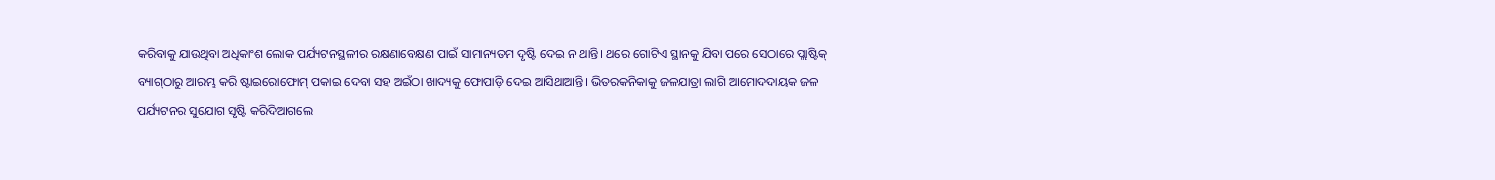କରିବାକୁ ଯାଉଥିବା ଅଧିକାଂଶ ଲୋକ ପର୍ଯ୍ୟଟନସ୍ଥଳୀର ରକ୍ଷଣାବେକ୍ଷଣ ପାଇଁ ସାମାନ୍ୟତମ ଦୃଷ୍ଟି ଦେଇ ନ ଥାନ୍ତି। ଥରେ ଗୋଟିଏ ସ୍ଥାନକୁ ଯିବା ପରେ ସେଠାରେ ପ୍ଲାଷ୍ଟିକ୍‌ ବ୍ୟାଗ୍‌ଠାରୁ ଆରମ୍ଭ କରି ଷ୍ଟାଇରୋଫୋମ୍‌ ପକାଇ ଦେବା ସହ ଅଇଁଠା ଖାଦ୍ୟକୁ ଫୋପାଡ଼ି ଦେଇ ଆସିଥାଆନ୍ତି। ଭିତରକନିକାକୁ ଜଳଯାତ୍ରା ଲାଗି ଆମୋଦଦାୟକ ଜଳ ପର୍ଯ୍ୟଟନର ସୁଯୋଗ ସୃଷ୍ଟି କରିଦିଆଗଲେ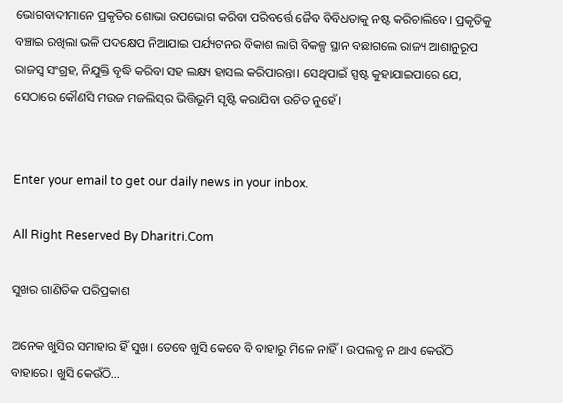ଭୋଗବାଦୀମାନେ ପ୍ରକୃତିର ଶୋଭା ଉପଭୋଗ କରିବା ପରିବର୍ତ୍ତେ ଜୈବ ବିବିଧତାକୁ ନଷ୍ଟ କରିଚାଲିବେ। ପ୍ରକୃତିକୁ ବଞ୍ଚାଇ ରଖିଲା ଭଳି ପଦକ୍ଷେପ ନିଆଯାଇ ପର୍ଯ୍ୟଟନର ବିକାଶ ଲାଗି ବିକଳ୍ପ ସ୍ଥାନ ବଛାଗଲେ ରାଜ୍ୟ ଆଶାନୁରୂପ ରାଜସ୍ବ ସଂଗ୍ରହ, ନିଯୁକ୍ତି ବୃଦ୍ଧି କରିବା ସହ ଲକ୍ଷ୍ୟ ହାସଲ କରିପାରନ୍ତା। ସେଥିପାଇଁ ସ୍ପଷ୍ଟ କୁହାଯାଇପାରେ ଯେ, ସେଠାରେ କୌଣସି ମଉଜ ମଜଲିସ୍‌ର ଭିତ୍ତିଭୂମି ସୃଷ୍ଟି କରାଯିବା ଉଚିତ ନୁହେଁ।


Enter your email to get our daily news in your inbox.

All Right Reserved By Dharitri.Com

ସୁଖର ଗାଣିତିକ ପରିପ୍ରକାଶ

ଅନେକ ଖୁସିର ସମାହାର ହିଁ ସୁଖ। ତେବେ ଖୁସି କେବେ ବି ବାହାରୁ ମିଳେ ନାହିଁ। ଉପଲବ୍ଧ ନ ଥାଏ କେଉଁଠି ବାହାରେ। ଖୁସି କେଉଁଠି...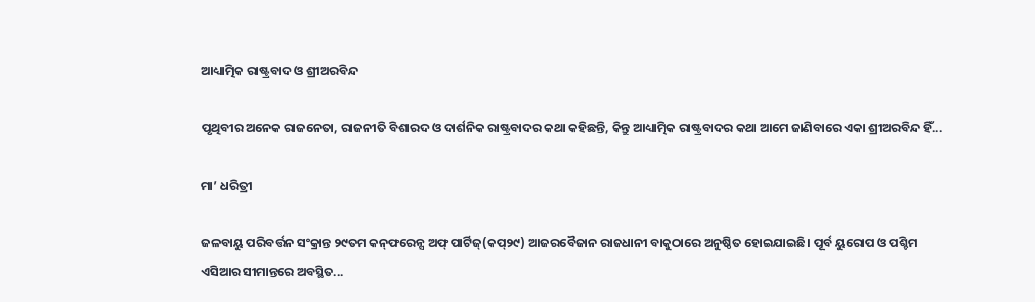ଆଧ୍ୟାତ୍ମିକ ରାଷ୍ଟ୍ରବାଦ ଓ ଶ୍ରୀଅରବିନ୍ଦ

ପୃଥିବୀର ଅନେକ ରାଜନେତା, ରାଜନୀତି ବିଶାରଦ ଓ ଦାର୍ଶନିକ ରାଷ୍ଟ୍ରବାଦର କଥା କହିଛନ୍ତି, କିନ୍ତୁ ଆଧ୍ୟାତ୍ମିକ ରାଷ୍ଟ୍ରବାଦର କଥା ଆମେ ଜାଣିବାରେ ଏକା ଶ୍ରୀଅରବିନ୍ଦ ହିଁ...

ମା’ ଧରିତ୍ରୀ

ଜଳବାୟୁ ପରିବର୍ତ୍ତନ ସଂକ୍ରାନ୍ତ ୨୯ତମ କନ୍‌ଫରେନ୍ସ ଅଫ୍‌ ପାର୍ଟିଜ୍‌(କପ୍‌୨୯) ଆଜରବୈଜାନ ରାଜଧାନୀ ବାକୁଠାରେ ଅନୁଷ୍ଠିତ ହୋଇଯାଇଛି। ପୂର୍ବ ୟୁରୋପ ଓ ପଶ୍ଚିମ ଏସିଆର ସୀମାନ୍ତରେ ଅବସ୍ଥିତ...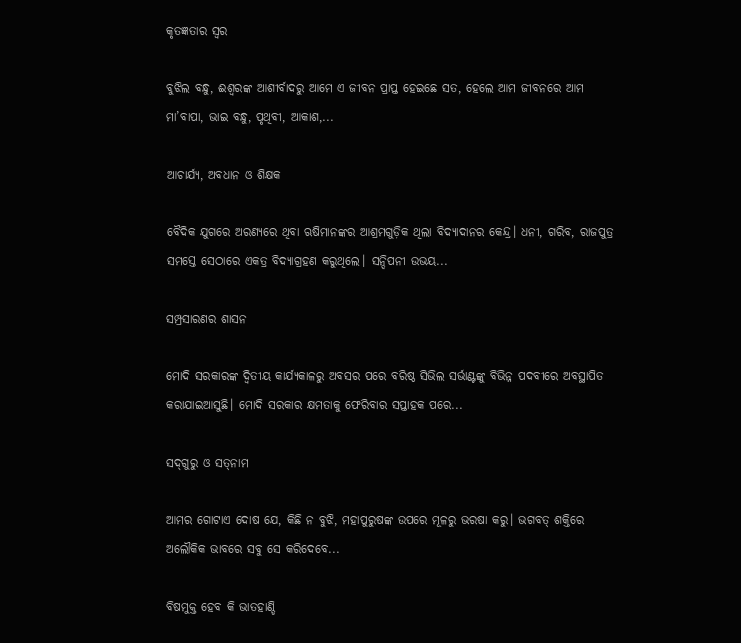କୃତଜ୍ଞତାର ସ୍ବର

ବୁଝିଲ ବନ୍ଧୁ, ଈଶ୍ବରଙ୍କ ଆଶୀର୍ବାଦରୁ ଆମେ ଏ ଜୀବନ ପ୍ରାପ୍ତ ହେଇଛେ ସତ, ହେଲେ ଆମ ଜୀବନରେ ଆମ ମା’ବାପା, ଭାଇ ବନ୍ଧୁ, ପୃଥିବୀ, ଆକାଶ,...

ଆଚାର୍ଯ୍ୟ, ଅବଧାନ ଓ ଶିକ୍ଷକ

ବୈଦିକ ଯୁଗରେ ଅରଣ୍ୟରେ ଥିବା ଋଷିମାନଙ୍କର ଆଶ୍ରମଗୁଡ଼ିକ ଥିଲା ବିଦ୍ୟାଦାନର କେନ୍ଦ୍ର। ଧନୀ, ଗରିବ, ରାଜପୁତ୍ର ସମସ୍ତେ ସେଠାରେ ଏକତ୍ର ବିଦ୍ୟାଗ୍ରହଣ କରୁଥିଲେ। ସନ୍ଦିପନୀ ଉଭୟ...

ସମ୍ପ୍ରସାରଣର ଶାସନ

ମୋଦି ସରକାରଙ୍କ ଦ୍ୱିତୀୟ କାର୍ଯ୍ୟକାଳରୁ ଅବସର ପରେ ବରିଷ୍ଠ ସିଭିଲ ସର୍ଭାଣ୍ଟଙ୍କୁ ବିଭିନ୍ନ ପଦବୀରେ ଅବସ୍ଥାପିତ କରାଯାଇଆସୁଛି। ମୋଦି ସରକାର କ୍ଷମତାକୁ ଫେରିବାର ସପ୍ତାହକ ପରେ...

ସଦ୍‌ଗୁରୁ ଓ ସତ୍‌ନାମ

ଆମର ଗୋଟାଏ ଦୋଷ ଯେ, କିଛି ନ ବୁଝି, ମହାପୁରୁଷଙ୍କ ଉପରେ ମୂଳରୁ ଭରଷା କରୁ। ଭଗବତ୍‌ ଶକ୍ତିରେ ଅଲୌକିକ ଭାବରେ ସବୁ ସେ କରିଦେବେ...

ବିଷମୁକ୍ତ ହେବ କି ଭାତହାଣ୍ଡି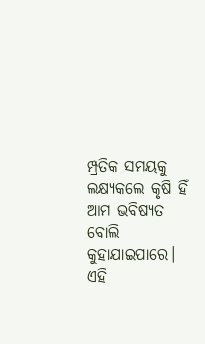ମ୍ପ୍ରତିକ ସମୟକୁ ଲକ୍ଷ୍ୟକଲେ କୃଷି ହିଁ ଆମ ଭବିଷ୍ୟତ ବୋଲି କୁହାଯାଇପାରେ। ଏହି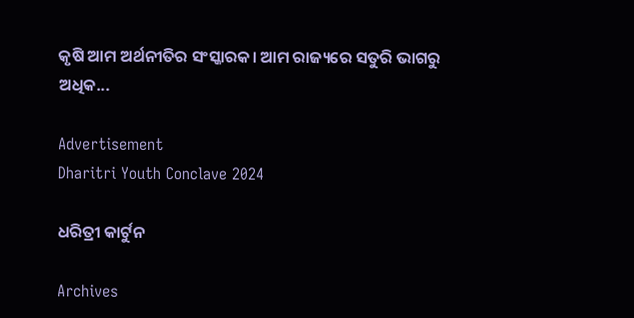କୃଷି ଆମ ଅର୍ଥନୀତିର ସଂସ୍କାରକ। ଆମ ରାଜ୍ୟରେ ସତୁରି ଭାଗରୁ ଅଧିକ...

Advertisement
Dharitri Youth Conclave 2024

ଧରିତ୍ରୀ କାର୍ଟୁନ

Archives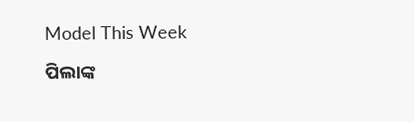Model This Week

ପିଲାଙ୍କ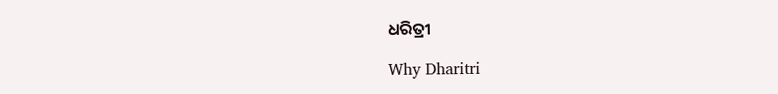ଧରିତ୍ରୀ

Why Dharitri